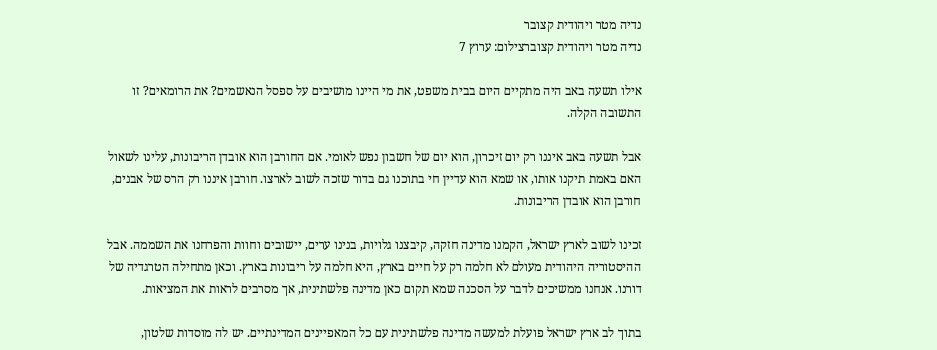נדיה מטר ויהודית קצובר
נדיה מטר ויהודית קצוברצילום: ערוץ 7

אילו תשעה באב היה מתקיים היום בבית משפט, את מי היינו מושיבים על ספסל הנאשמים? את הרומאים? זו התשובה הקלה.

אבל תשעה באב איננו רק יום זיכרון, הוא יום של חשבון נפש לאומי. אם החורבן הוא אובדן הריבונות, עלינו לשאול האם באמת תיקנו אותו, או שמא הוא עדיין חי בתוכנו גם בדור שזכה לשוב לארצו. חורבן איננו רק הרס של אבנים, חורבן הוא אובדן הריבונות.

זכינו לשוב לארץ ישראל, הקמנו מדינה חזקה, קיבצנו גלויות, בנינו ערים, יישובים וחוות והפרחנו את השממה. אבל ההיסטוריה היהודית מעולם לא חלמה רק על חיים בארץ, היא חלמה על ריבונות בארץ. וכאן מתחילה הטרגדיה של דורנו. אנחנו ממשיכים לדבר על הסכנה שמא תקום כאן מדינה פלשתינית, אך מסרבים לראות את המציאות.

בתוך לב ארץ ישראל פועלת למעשה מדינה פלשתינית עם כל המאפיינים המדינתיים. יש לה מוסדות שלטון,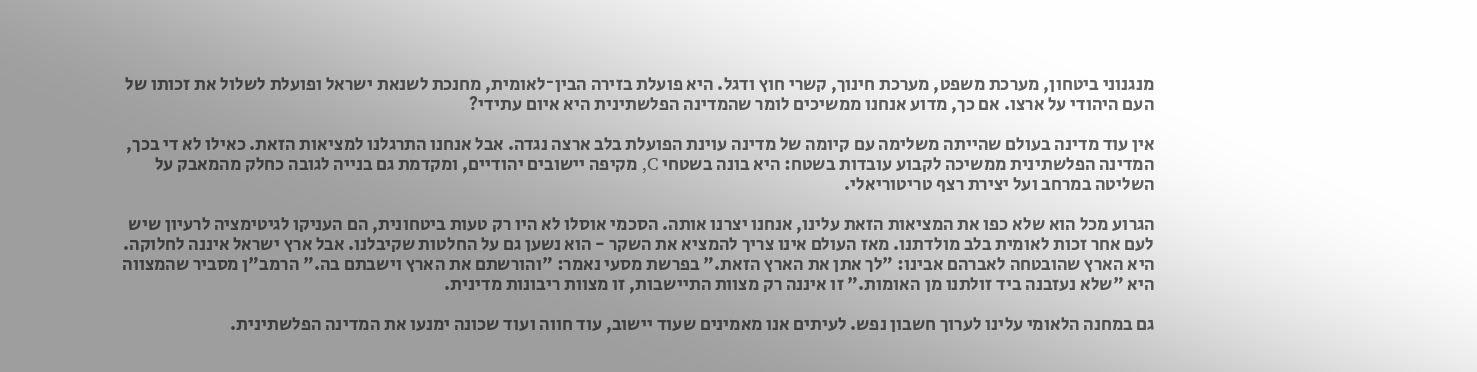מנגנוני ביטחון, מערכת משפט, מערכת חינוך, קשרי חוץ ודגל. היא פועלת בזירה הבין־לאומית, מחנכת לשנאת ישראל ופועלת לשלול את זכותו של העם היהודי על ארצו. אם כך, מדוע אנחנו ממשיכים לומר שהמדינה הפלשתינית היא איום עתידי?

אין עוד מדינה בעולם שהייתה משלימה עם קיומה של מדינה עוינת הפועלת בלב ארצה נגדה. אבל אנחנו התרגלנו למציאות הזאת. כאילו לא די בכך, המדינה הפלשתינית ממשיכה לקבוע עובדות בשטח: היא בונה בשטחי C, מקיפה יישובים יהודיים, ומקדמת גם בנייה לגובה כחלק מהמאבק על השליטה במרחב ועל יצירת רצף טריטוריאלי.

הגרוע מכל הוא שלא כפו את המציאות הזאת עלינו, אנחנו יצרנו אותה. הסכמי אוסלו לא היו רק טעות ביטחונית, הם העניקו לגיטימציה לרעיון שיש לעם אחר זכות לאומית בלב מולדתנו. מאז העולם אינו צריך להמציא את השקר - הוא נשען גם על החלטות שקיבלנו. אבל ארץ ישראל איננה לחלוקה. היא הארץ שהובטחה לאברהם אבינו: "לך אתן את הארץ הזאת." בפרשת מסעי נאמר: "והורשתם את הארץ וישבתם בה." הרמב"ן מסביר שהמצווה היא "שלא נעזבנה ביד זולתנו מן האומות." זו איננה רק מצוות התיישבות, זו מצוות ריבונות מדינית.

גם במחנה הלאומי עלינו לערוך חשבון נפש. לעיתים אנו מאמינים שעוד יישוב, עוד חווה ועוד שכונה ימנעו את המדינה הפלשתינית.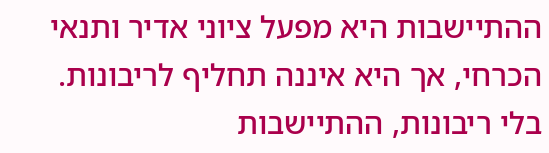ההתיישבות היא מפעל ציוני אדיר ותנאי הכרחי, אך היא איננה תחליף לריבונות. בלי ריבונות, ההתיישבות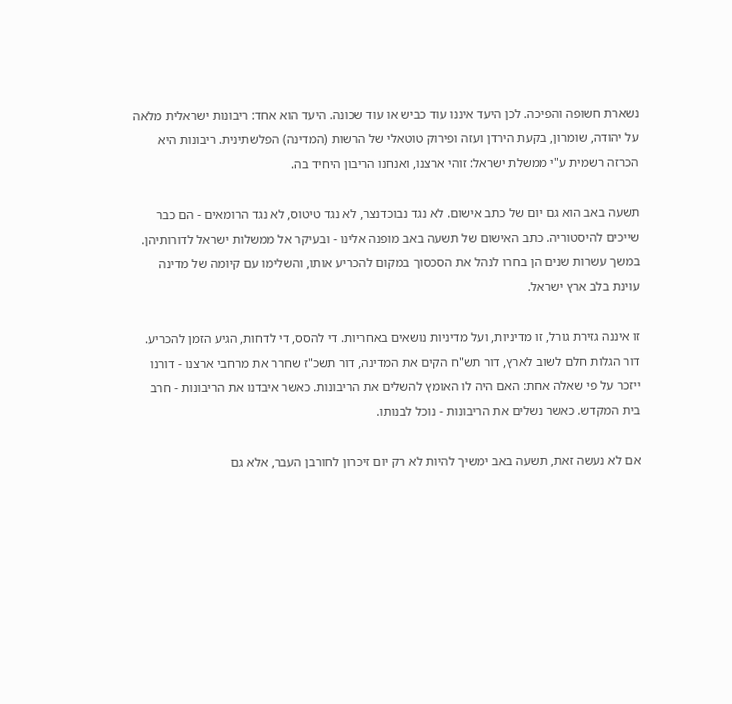נשארת חשופה והפיכה. לכן היעד איננו עוד כביש או עוד שכונה. היעד הוא אחד: ריבונות ישראלית מלאה על יהודה, שומרון, בקעת הירדן ועזה ופירוק טוטאלי של הרשות (המדינה) הפלשתינית. ריבונות היא הכרזה רשמית ע"י ממשלת ישראל: זוהי ארצנו, ואנחנו הריבון היחיד בה.

תשעה באב הוא גם יום של כתב אישום. לא נגד נבוכדנצר, לא נגד טיטוס, לא נגד הרומאים - הם כבר שייכים להיסטוריה. כתב האישום של תשעה באב מופנה אלינו - ובעיקר אל ממשלות ישראל לדורותיהן. במשך עשרות שנים הן בחרו לנהל את הסכסוך במקום להכריע אותו, והשלימו עם קיומה של מדינה עוינת בלב ארץ ישראל.

זו איננה גזירת גורל, זו מדיניות, ועל מדיניות נושאים באחריות. די להסס, די לדחות, הגיע הזמן להכריע. דור הגלות חלם לשוב לארץ, דור תש"ח הקים את המדינה, דור תשכ"ז שחרר את מרחבי ארצנו - דורנו ייזכר על פי שאלה אחת: האם היה לו האומץ להשלים את הריבונות. כאשר איבדנו את הריבונות - חרב בית המקדש. כאשר נשלים את הריבונות - נוכל לבנותו.

אם לא נעשה זאת, תשעה באב ימשיך להיות לא רק יום זיכרון לחורבן העבר, אלא גם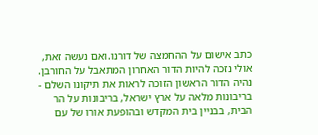כתב אישום על ההחמצה של דורנו.ואם נעשה זאת, אולי נזכה להיות הדור האחרון המתאבל על החורבן. נהיה הדור הראשון הזוכה לראות את תיקונו השלם - בריבונות מלאה על ארץ ישראל, בריבונות על הר הבית, בבניין בית המקדש ובהופעת אורו של עם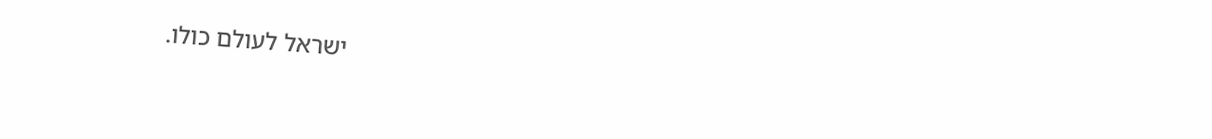ישראל לעולם כולו.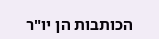הכותבות הן יו"ר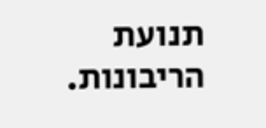תנועת הריבונות.